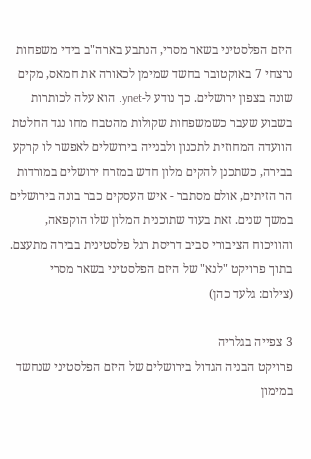היזם הפלסטיני בשאר מסרי, הנתבע בארה"ב בידי משפחות נרצחי 7 באוקטובר בחשד שמימן לכאורה את חמאס, מקים שונה בצפון ירושלים. כך נודע ל-ynet. הוא עלה לכותרות בשבוע שעבר כשמשפחות שקולות מהטבח מחו נגד החלטת הוועדה המחוזית לתכנון ולבנייה בירושלים לאפשר לו קרקע בבירה, כשתכנן להקים מלון חדש במזרח ירושלים במורדות הר הזיתים, אולם מסתבר - איש העסקים כבר בונה בירושלים במשך שנים. זאת בעוד שתוכנית המלון שלו הוקפאה, והוויכוח הציבורי סביב דריסת רגל פלסטינית בבירה מתעצם.
בתוך פרויקט "לנא" של היזם הפלסטיני בשאר מסרי
(צילום: גלעד כהן)

3 צפייה בגלריה
פרויקט הבניה הגדול בירושלים של היזם הפלסטיני שנחשד במימון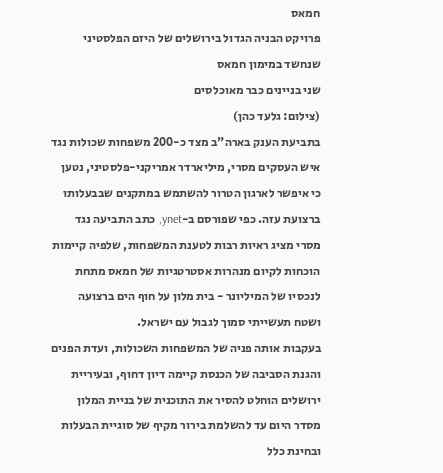חמאס
פרויקט הבניה הגדול בירושלים של היזם הפלסטיני שנחשד במימון חמאס
שני בניינים כבר מאוכלסים
(צילום: גלעד כהן)
בתביעת הענק בארה"ב מצד כ-200 משפחות שכולות נגד איש העסקים מסרי, מיליארדר אמריקני-פלסטיני, נטען כי איפשר לארגון הטרור להשתמש במתקנים שבבעלותו ברצועת עזה. כפי שפורסם ב-ynet, כתב התביעה נגד מסרי מציג ראיות רבות לטענת המשפחות, שלפיה קיימות הוכחות לקיום מנהרות אסטרטגיות של חמאס מתחת לנכסיו של המיליונר - בית מלון על חוף הים ברצועה ושטח תעשייתי סמוך לגבול עם ישראל.
בעקבות אותה פניה של המשפחות השכולות, ועדת הפנים והגנת הסביבה של הכנסת קיימה דיון דחוף, ובעיריית ירושלים הוחלט להסיר את התוכנית של בניית המלון מסדר היום עד להשלמת בירור מקיף של סוגיית הבעלות ובחינת כלל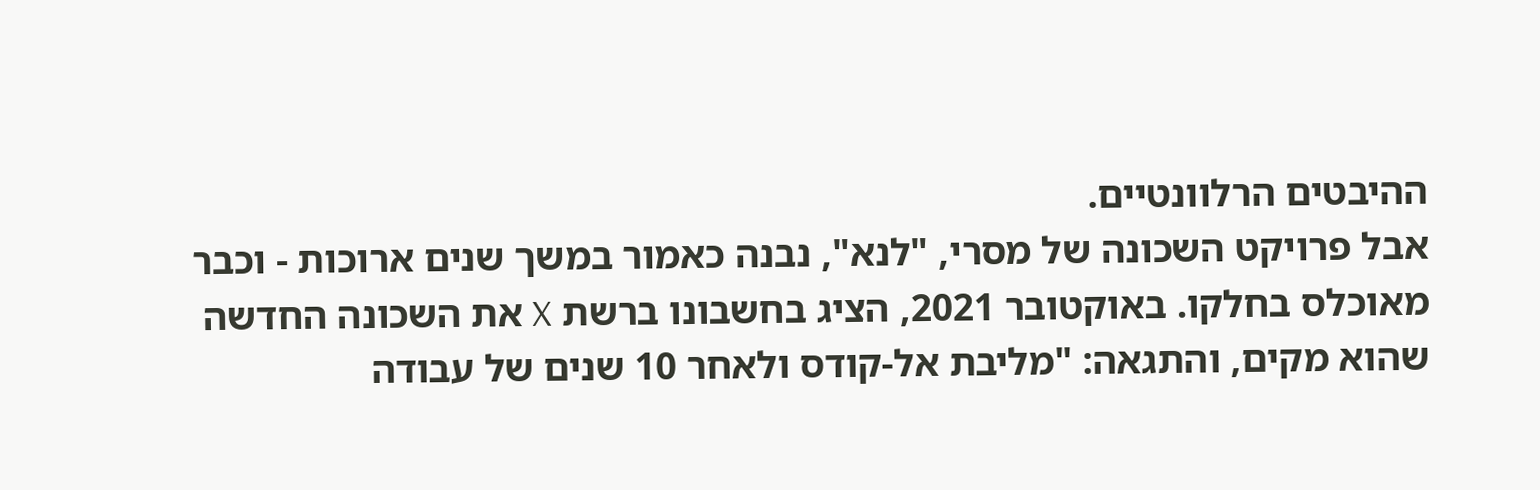ההיבטים הרלוונטיים.
אבל פרויקט השכונה של מסרי, "לנא", נבנה כאמור במשך שנים ארוכות - וכבר מאוכלס בחלקו. באוקטובר 2021, הציג בחשבונו ברשת X את השכונה החדשה שהוא מקים, והתגאה: "מליבת אל-קודס ולאחר 10 שנים של עבודה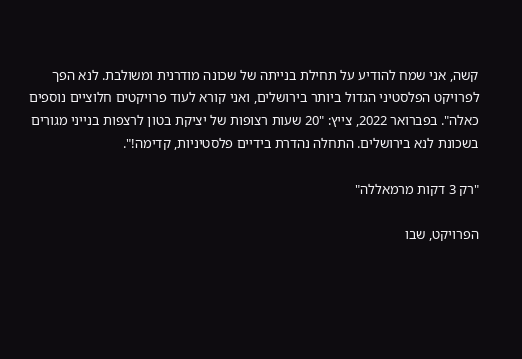קשה, אני שמח להודיע על תחילת בנייתה של שכונה מודרנית ומשולבת. לנא הפך לפרויקט הפלסטיני הגדול ביותר בירושלים, ואני קורא לעוד פרויקטים חלוציים נוספים כאלה". בפברואר 2022, צייץ: "20 שעות רצופות של יציקת בטון לרצפות בנייני מגורים בשכונת לנא בירושלים. התחלה נהדרת בידיים פלסטיניות, קדימה!".

"רק 3 דקות מרמאללה"

הפרויקט, שבו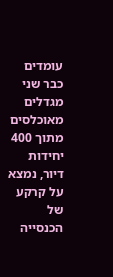עומדים כבר שני מגדלים מאוכלסים מתוך 400 יחידות דיור, נמצא על קרקע של הכנסייה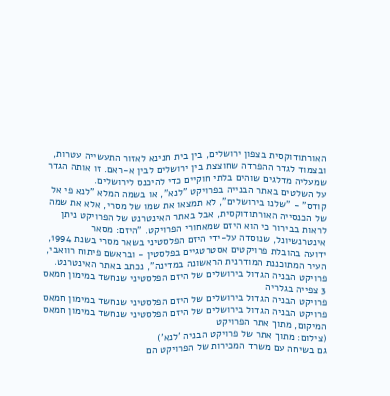האורתודוקסית בצפון ירושלים, בין בית חנינא לאזור התעשייה עטרות, ובצמוד לגדר ההפרדה שחוצצת בין ירושלים לבין א-ראם. זו אותה הגדר שמעליה מדלגים שוהים בלתי חוקיים כדי להיכנס לירושלים.
על השלטים באתר הבנייה בפרויקט "לנא", או בשמה המלא "לנא פי אל קודס" - "שלנו בירושלים", לא תמצאו את שמו של מסרי, אלא את שמה של הכנסייה האורתודוקסית, אבל באתר האינטרנט של הפרויקט ניתן לראות בבירור כי הוא היזם שמאחורי הפרויקט. "היזם: מסאר אינטרנשיונל, שנוסדה על-ידי היזם הפלסטיני בשאר מסרי בשנת 1994, ידועה בהובלת פרויקטים אסטרטגיים בפלסטין - ובראשם פיתוח רוואבי, העיר המתוכננת המודרנית הראשונה במדינה", נכתב באתר האינטרנט.
פרויקט הבניה הגדול בירושלים של היזם הפלסטיני שנחשד במימון חמאס
3 צפייה בגלריה
פרויקט הבניה הגדול בירושלים של היזם הפלסטיני שנחשד במימון חמאס
פרויקט הבניה הגדול בירושלים של היזם הפלסטיני שנחשד במימון חמאס
המיקום, מתוך אתר הפרויקט
(צילום: מתוך אתר של פרויקט הבניה 'לנא')
גם בשיחה עם משרד המכירות של הפרויקט הם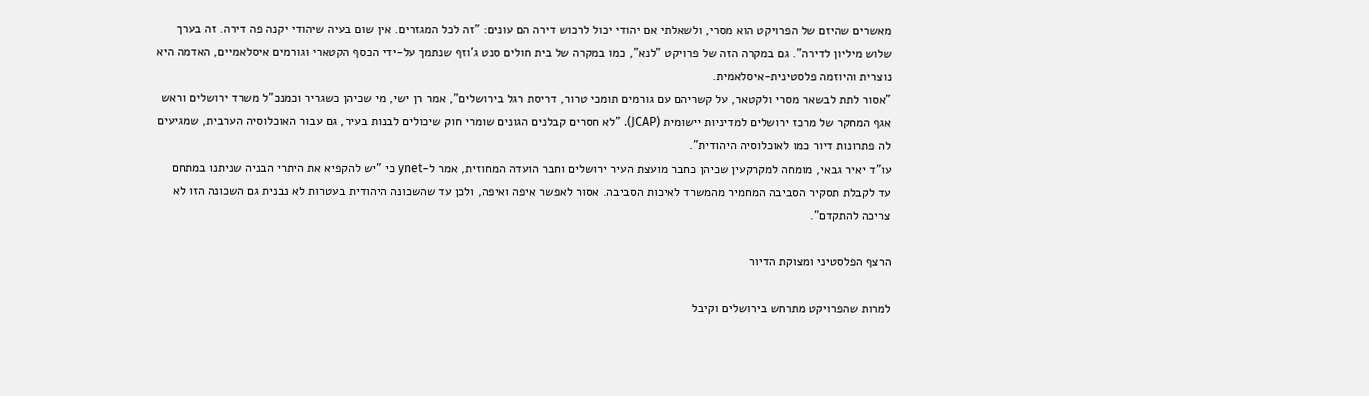מאשרים שהיזם של הפרויקט הוא מסרי, ולשאלתי אם יהודי יכול לרכוש דירה הם עונים: "זה לכל המגזרים. אין שום בעיה שיהודי יקנה פה דירה. זה בערך שלוש מיליון לדירה". גם במקרה הזה של פרויקט "לנא", כמו במקרה של בית חולים סנט ג'וזף שנתמך על-ידי הכסף הקטארי וגורמים איסלאמיים, האדמה היא נוצרית והיוזמה פלסטינית-איסלאמית.
"אסור לתת לבשאר מסרי ולקטאר, על קשריהם עם גורמים תומכי טרור, דריסת רגל בירושלים", אמר רן ישי, מי שכיהן כשגריר וכמנכ"ל משרד ירושלים וראש אגף המחקר של מרכז ירושלים למדיניות יישומית (JCAP). "לא חסרים קבלנים הגונים שומרי חוק שיכולים לבנות בעיר, גם עבור האוכלוסיה הערבית, שמגיעים לה פתרונות דיור כמו לאוכלוסיה היהודית".
עו"ד יאיר גבאי, מומחה למקרקעין שכיהן כחבר מועצת העיר ירושלים וחבר הועדה המחוזית, אמר ל-ynet כי "יש להקפיא את היתרי הבניה שניתנו במתחם עד לקבלת תסקיר הסביבה המחמיר מהמשרד לאיכות הסביבה. אסור לאפשר איפה ואיפה, ולכן עד שהשכונה היהודית בעטרות לא נבנית גם השכונה הזו לא צריכה להתקדם".

הרצף הפלסטיני ומצוקת הדיור

למרות שהפרויקט מתרחש בירושלים וקיבל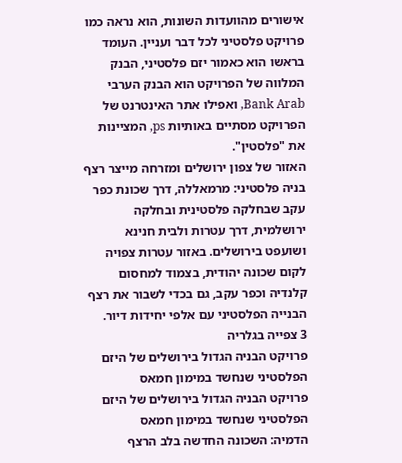אישורים מהוועדות השונות, הוא נראה כמו פרויקט פלסטיני לכל דבר ועניין. העומד בראשו הוא כאמור יזם פלסטיני, הבנק המלווה של הפרויקט הוא הבנק הערבי Bank Arab, ואפילו אתר האינטרנט של הפרויקט מסתיים באותיות ps, המציינות את "פלסטין".
האזור של צפון ירושלים ומזרחה מייצר רצף בניה פלסטיני: מרמאללה, דרך שכונת כפר עקב שבחלקה פלסטינית ובחלקה ירושלמית, דרך עטרות ולבית חנינא ושועפט בירושלים. באזור עטרות צפויה לקום שכונה יהודית, בצמוד למחסום קלנדיה וכפר עקב, גם בכדי לשבור את רצף הבנייה הפלסטיני עם אלפי יחידות דיור.
3 צפייה בגלריה
פרויקט הבניה הגדול בירושלים של היזם הפלסטיני שנחשד במימון חמאס
פרויקט הבניה הגדול בירושלים של היזם הפלסטיני שנחשד במימון חמאס
הדמיה: השכונה החדשה בלב הרצף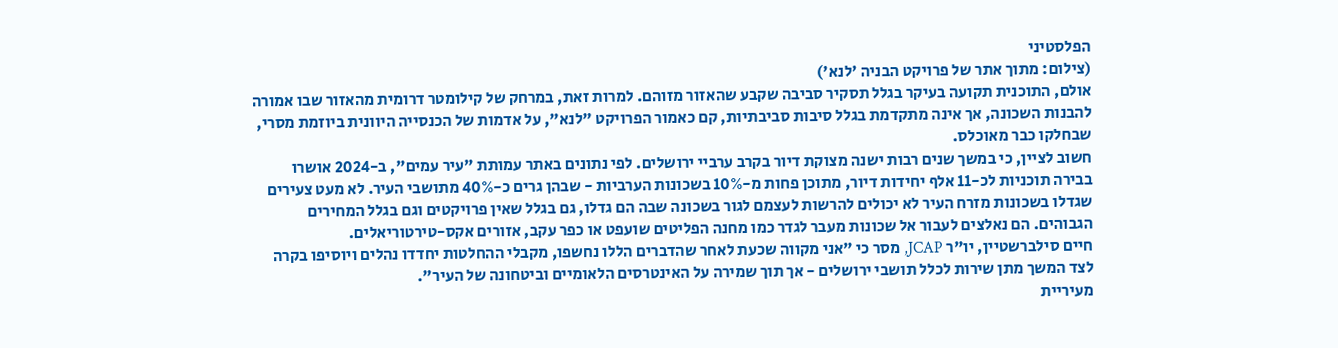הפלסטיני
(צילום: מתוך אתר של פרויקט הבניה 'לנא')
אולם, התוכנית תקועה בעיקר בגלל תסקיר סביבה שקבע שהאזור מזוהם. למרות זאת, במרחק של קילומטר דרומית מהאזור שבו אמורה להבנות השכונה, אך אינה מתקדמת בגלל סיבות סביבתיות, קם כאמור הפרויקט "לנא", על אדמות של הכנסייה היוונית ביוזמת מסרי, שבחלקו כבר מאוכלס.
חשוב לציין, כי במשך שנים רבות ישנה מצוקת דיור בקרב ערביי ירושלים. לפי נתונים באתר עמותת "עיר עמים", ב-2024 אושרו בבירה תוכניות לכ-11 אלף יחידות דיור, מתוכן פחות מ-10% בשכונות הערביות - שבהן גרים כ-40% מתושבי העיר. לא מעט צעירים שגדלו בשכונות מזרח העיר לא יכולים להרשות לעצמם לגור בשכונה שבה הם גדלו, גם בגלל שאין פרויקטים וגם בגלל המחירים הגבוהים. הם נאלצים לעבור אל שכונות מעבר לגדר כמו מחנה הפליטים שועפט או כפר עקב, אזורים אקס-טירטוריאלים.
חיים סילברשטיין, יו"ר JCAP, מסר כי "אני מקווה שכעת לאחר שהדברים הללו נחשפו, מקבלי ההחלטות יחדדו נהלים ויוסיפו בקרה לצד המשך מתן שירות לכלל תושבי ירושלים - אך תוך שמירה על האינטרסים הלאומיים וביטחונה של העיר".
מעיריית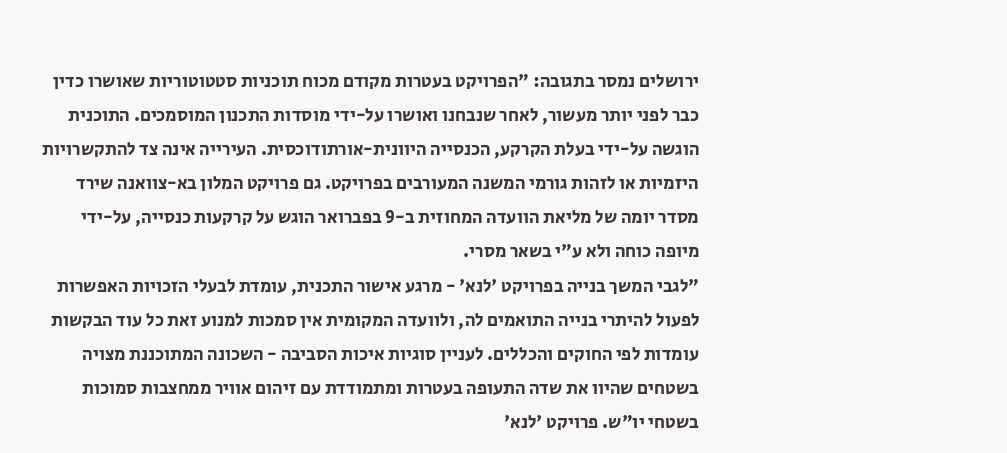ירושלים נמסר בתגובה: "הפרויקט בעטרות מקודם מכוח תוכניות סטטוטוריות שאושרו כדין כבר לפני יותר מעשור, לאחר שנבחנו ואושרו על-ידי מוסדות התכנון המוסמכים. התוכנית הוגשה על-ידי בעלת הקרקע, הכנסייה היוונית-אורתודוכסית. העירייה אינה צד להתקשרויות היזמיות או לזהות גורמי המשנה המעורבים בפרויקט. גם פרויקט המלון בא-צוואנה שירד מסדר יומה של מליאת הוועדה המחוזית ב-9 בפברואר הוגש על קרקעות כנסייה, על-ידי מיופה כוחה ולא ע"י בשאר מסרי.
"לגבי המשך בנייה בפרויקט 'לנא' - מרגע אישור התכנית, עומדת לבעלי הזכויות האפשרות לפעול להיתרי בנייה התואמים לה, ולוועדה המקומית אין סמכות למנוע זאת כל עוד הבקשות עומדות לפי החוקים והכללים. לעניין סוגיות איכות הסביבה - השכונה המתוכננת מצויה בשטחים שהיוו את שדה התעופה בעטרות ומתמודדת עם זיהום אוויר ממחצבות סמוכות בשטחי יו"ש. פרויקט 'לנא'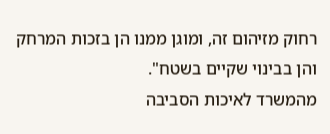רחוק מזיהום זה, ומוגן ממנו הן בזכות המרחק והן בבינוי שקיים בשטח".
מהמשרד לאיכות הסביבה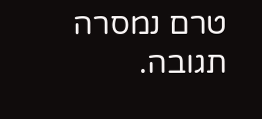טרם נמסרה תגובה.